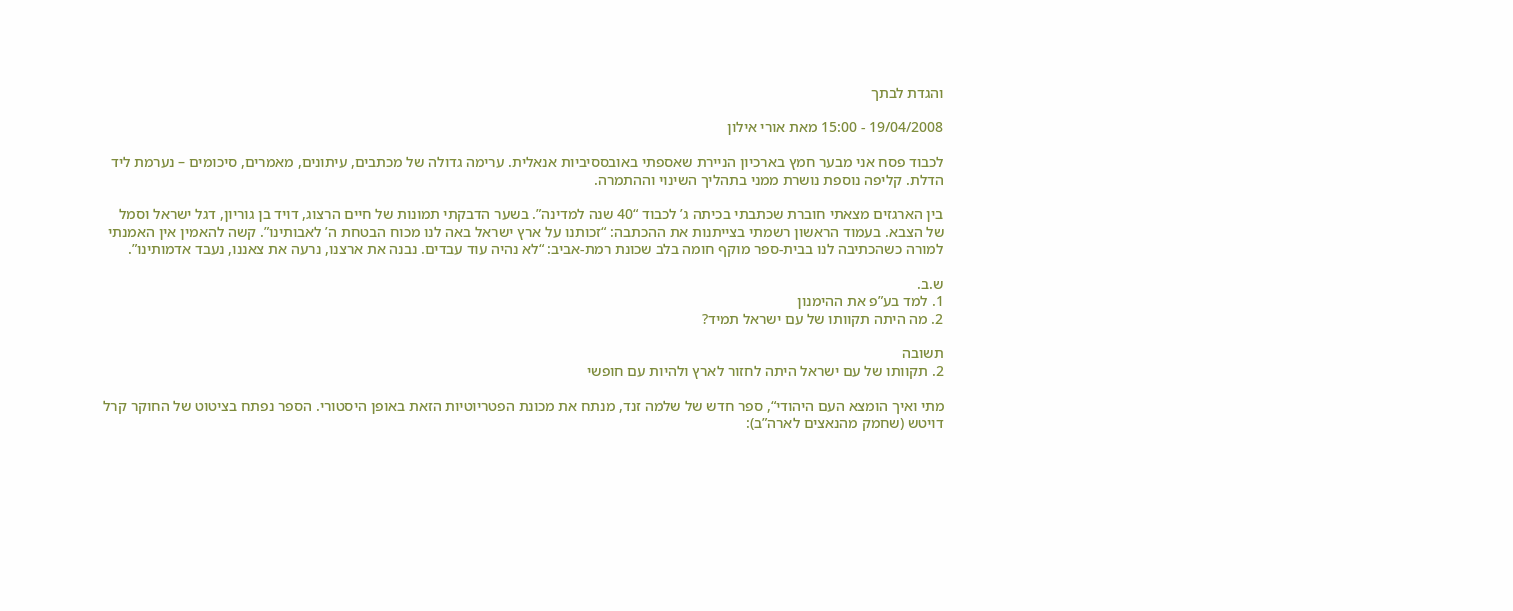והגדת לבתך

19/04/2008 - 15:00 מאת אורי אילון

לכבוד פסח אני מבער חמץ בארכיון הניירת שאספתי באובססיביות אנאלית. ערימה גדולה של מכתבים, עיתונים, מאמרים, סיכומים – נערמת ליד הדלת. קליפה נוספת נושרת ממני בתהליך השינוי וההתמרה.

בין הארגזים מצאתי חוברת שכתבתי בכיתה ג’ לכבוד “40 שנה למדינה”. בשער הדבקתי תמונות של חיים הרצוג, דויד בן גוריון, דגל ישראל וסמל של הצבא. בעמוד הראשון רשמתי בצייתנות את ההכתבה: “זכותנו על ארץ ישראל באה לנו מכוח הבטחת ה’ לאבותינו”. קשה להאמין אין האמנתי למורה כשהכתיבה לנו בבית-ספר מוקף חומה בלב שכונת רמת-אביב: “לא נהיה עוד עבדים. נבנה את ארצנו, נרעה את צאננו, נעבד אדמותינו”.

ש.ב.
1. למד בע”פ את ההימנון
2. מה היתה תקוותו של עם ישראל תמיד?

תשובה
2. תקוותו של עם ישראל היתה לחזור לארץ ולהיות עם חופשי

מתי ואיך הומצא העם היהודי“, ספר חדש של שלמה זנד, מנתח את מכונת הפטריוטיות הזאת באופן היסטורי. הספר נפתח בציטוט של החוקר קרל דויטש (שחמק מהנאצים לארה”ב):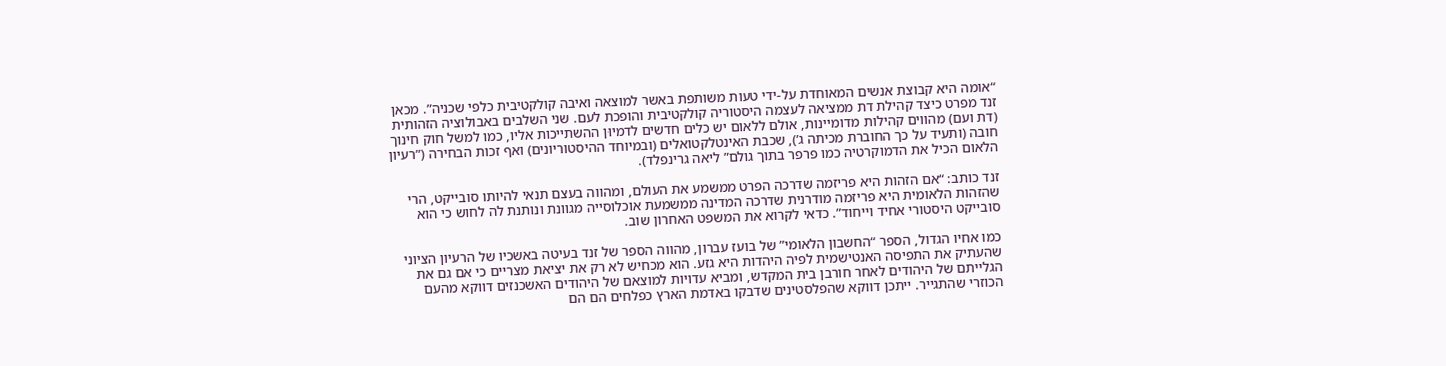“אומה היא קבוצת אנשים המאוחדת על-ידי טעות משותפת באשר למוצאה ואיבה קולקטיבית כלפי שכניה”. מכאן זנד מפרט כיצד קהילת דת ממציאה לעצמה היסטוריה קולקטיבית והופכת לעם. שני השלבים באבולוציה הזהותית (דת ועם) מהווים קהילות מדומיינות, אולם ללאום יש כלים חדשים לדמיוּן ההשתייכות אליו, כמו למשל חוק חינוך חובה (ותעיד על כך החוברת מכיתה ג’), שכבת האינטלקטואלים (ובמיוחד ההיסטוריונים) ואף זכות הבחירה (”רעיון הלאום הכיל את הדמוקרטיה כמו פרפר בתוך גולם” ליאה גרינפלד).

זנד כותב: “אם הזהות היא פריזמה שדרכה הפרט ממשמע את העולם, ומהווה בעצם תנאי להיותו סובייקט, הרי שהזהות הלאומית היא פריזמה מודרנית שדרכה המדינה ממשמעת אוכלוסייה מגוונת ונותנת לה לחוש כי הוא סובייקט היסטורי אחיד וייחוד”. כדאי לקרוא את המשפט האחרון שוב.

כמו אחיו הגדול, הספר “החשבון הלאומי” של בועז עברון, מהווה הספר של זנד בעיטה באשכיו של הרעיון הציוני שהעתיק את התפיסה האנטישמית לפיה היהדות היא גזע. הוא מכחיש לא רק את יציאת מצריים כי אם גם את הגלייתם של היהודים לאחר חורבן בית המקדש, ומביא עדויות למוצאם של היהודים האשכנזים דווקא מהעם הכוזרי שהתגייר. ייתכן דווקא שהפלסטינים שדבקו באדמת הארץ כפלחים הם הם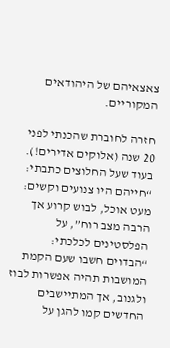צאצאיהם של היהודאים המקוריים.

חזרה לחוברת שהכנתי לפני 20 שנה (אלוקים אדירים!). בעוד שעל החלוצים כתבתי: “חייהם היו צנועים וקשים: מעט אוכל, לבוש קרוע אך הרבה מצב רוח”, על הפלסטינים לכלכתי: “הבדוים חשבו שעם הקמת המושבות תהיה אפשרות לבוז ולגנוב, אך המתיישבים החדשים קמו להגן על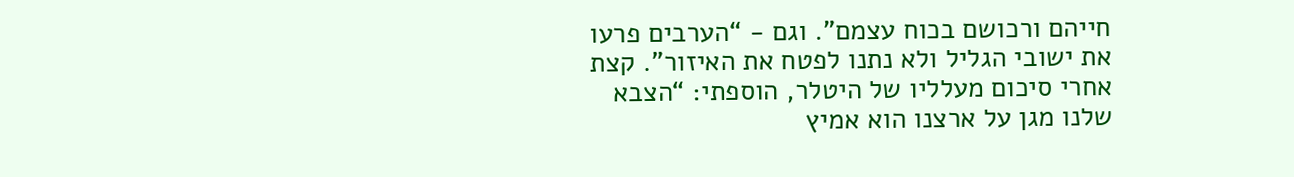חייהם ורכושם בכוח עצמם”. וגם - “הערבים פרעו את ישובי הגליל ולא נתנו לפטח את האיזור”. קצת אחרי סיכום מעלליו של היטלר, הוספתי: “הצבא שלנו מגן על ארצנו הוא אמיץ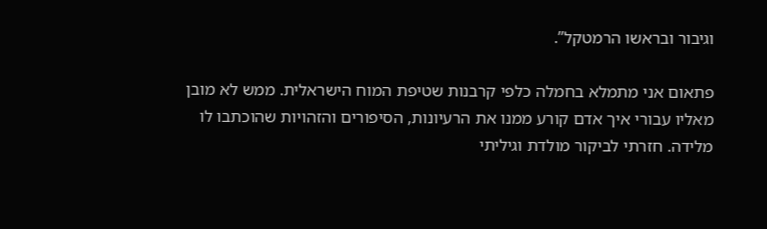וגיבור ובראשו הרמטקל”.

פתאום אני מתמלא בחמלה כלפי קרבנות שטיפת המוח הישראלית. ממש לא מובן מאליו עבורי איך אדם קורע ממנו את הרעיונות, הסיפורים והזהויות שהוכתבו לו מלידה. חזרתי לביקור מולדת וגיליתי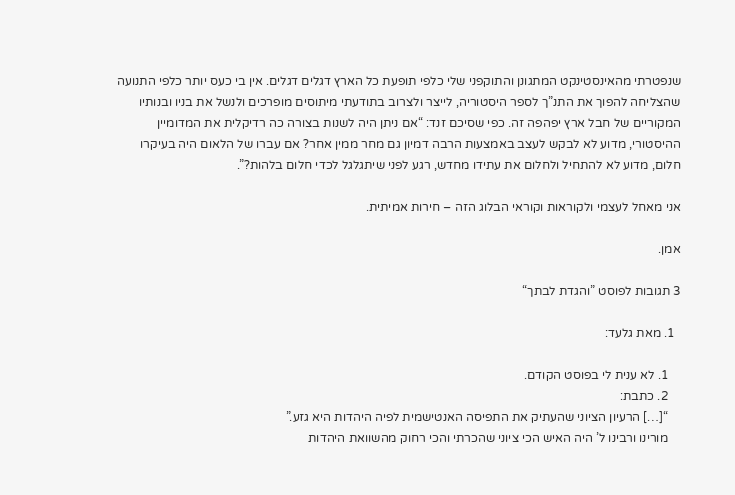שנפטרתי מהאינסטינקט המתגונן והתוקפני שלי כלפי תופעת כל הארץ דגלים דגלים. אין בי כעס יותר כלפי התנועה שהצליחה להפוך את התנ”ך לספר היסטוריה, לייצר ולצרוב בתודעתי מיתוסים מופרכים ולנשל את בניו ובנותיו המקוריים של חבל ארץ יפהפה זה. כפי שסיכם זנד: “אם ניתן היה לשנות בצורה כה רדיקלית את המדומיין ההיסטורי, מדוע לא לבקש לעצב באמצעות הרבה דמיון גם מחר ממין אחר? אם עברו של הלאום היה בעיקרו חלום, מדוע לא להתחיל ולחלום את עתידו מחדש, רגע לפני שיתגלגל לכדי חלום בלהות?”.

אני מאחל לעצמי ולקוראות וקוראי הבלוג הזה – חירות אמיתית.

אמן.

3 תגובות לפוסט ”והגדת לבתך“

  1. מאת גלעד:

    1. לא ענית לי בפוסט הקודם.
    2. כתבת:
    “[…] הרעיון הציוני שהעתיק את התפיסה האנטישמית לפיה היהדות היא גזע.”
    מורינו ורבינו ל’ היה האיש הכי ציוני שהכרתי והכי רחוק מהשוואת היהדות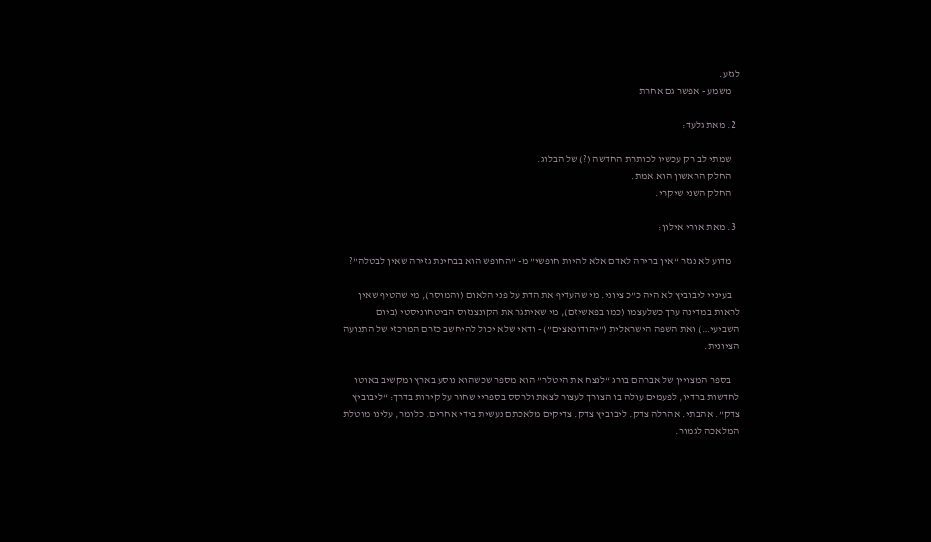לגזע.
    משמע - אפשר גם אחרת

  2. מאת גלעד:

    שמתי לב רק עכשיו לכותרת החדשה (?) של הבלוג.
    החלק הראשון הוא אמת.
    החלק השני שיקרי.

  3. מאת אורי אילון:

    מדוע לא נגזר “אין ברירה לאדם אלא להיות חופשי” מ- “החופש הוא בבחינת גזירה שאין לבטלה”?

    בעיניי ליבוביץ לא היה כ”כ ציוני. מי שהעדיף את הדת על פני הלאום (והמוסר), מי שהטיף שאין לראות במדינה ערך כשלעצמו (כמו בפאשיזם), מי שאיתגר את הקונצנזוס הביטחוניסטי (ביום השביעי…) ואת השפה הישראלית (”יהודונאצים”) - ודאי שלא יכול להיחשב כזרם המרכזי של התנועה הציונית.

    בספר המצויין של אברהם בורג “לנצח את היטלר” הוא מספר שכשהוא נוסע בארץ ומקשיב באוטו לחדשות ברדיו, לפעמים עולה בו הצורך לעצור לצאת ולרסס בספריי שחור על קירות בדרך: “ליבוביץ צדק”. אהבתי. אהרלה צדק. ליבוביץ צדק. צדיקים מלאכתם נעשית בידי אחרים. כלומר, עלינו מוטלת המלאכה לגמור.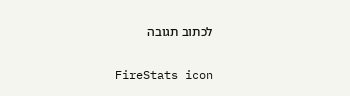לכתוב תגובה


FireStats icon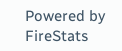Powered by FireStats